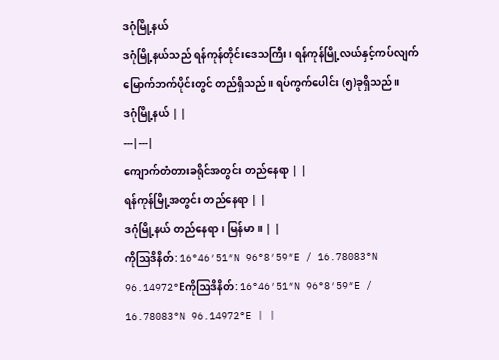ဒဂုံမြို့နယ်
ဒဂုံမြို့နယ်သည် ရန်ကုန်တိုင်းဒေသကြီး၊ ရန်ကုန်မြို့လယ်နှင့်ကပ်လျက် မြောက်ဘက်ပိုင်းတွင် တည်ရှိသည်။ ရပ်ကွက်ပေါင်း (၅)ခုရှိသည်။
ဒဂုံမြို့နယ် | |
---|---|
ကျောက်တံတားခရိုင်အတွင်း တည်နေရာ | |
ရန်ကုန်မြို့အတွင်း တည်နေရာ | |
ဒဂုံမြို့နယ် တည်နေရာ၊ မြန်မာ။ | |
ကိုဩဒိနိတ်: 16°46′51″N 96°8′59″E / 16.78083°N 96.14972°Eကိုဩဒိနိတ်: 16°46′51″N 96°8′59″E / 16.78083°N 96.14972°E | |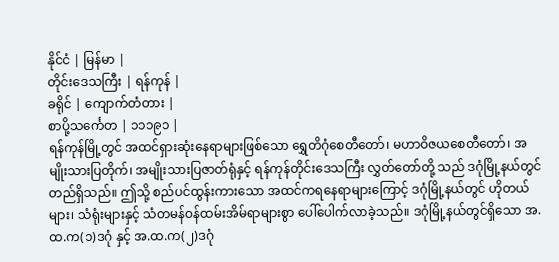နိုင်ငံ | မြန်မာ |
တိုင်းဒေသကြီး | ရန်ကုန် |
ခရိုင် | ကျောက်တံတား |
စာပို့သင်္ကေတ | ၁၁၁၉၁ |
ရန်ကုန်မြို့တွင် အထင်ရှားဆုံးနေရာများဖြစ်သော ရွှေတိဂုံစေတီတော်၊ မဟာဝိဇယစေတီတော်၊ အမျိုးသားပြတိုက်၊ အမျိုးသားပြဇာတ်ရုံနှင့် ရန်ကုန်တိုင်းဒေသကြီး လွှတ်တော်တို့ သည် ဒဂုံမြို့နယ်တွင် တည်ရှိသည်။ ဤသို့ စည်ပင်ထွန်းကားသော အထင်ကရနေရာများကြောင့် ဒဂုံမြို့နယ်တွင် ဟိုတယ်များ၊ သံရုံးများနှင့် သံတမန်ဝန်ထမ်းအိမ်ရာများစွာ ပေါ်ပေါက်လာခဲ့သည်။ ဒဂုံမြို့နယ်တွင်ရှိသော အ.ထ.က(၁)ဒဂုံ နှင့် အ.ထ.က(၂)ဒဂုံ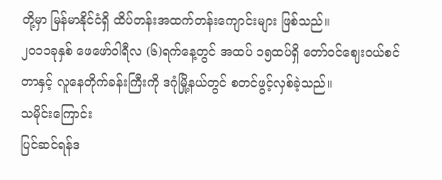တို့မှာ မြန်မာနိုင်ငံရှိ ထိပ်တန်းအထက်တန်းကျောင်းများ ဖြစ်သည်။
၂၀၁၁ခုနှစ် ဖေဖော်ဝါရီလ (၆)ရက်နေ့တွင် အထပ် ၁၅ထပ်ရှိ တော်ဝင်ဈေးဝယ်စင်တာနှင့် လူနေတိုက်ခန်းကြီးကို ဒဂုံမြို့နယ်တွင် စတင်ဖွင့်လှစ်ခဲ့သည်။
သမိုင်းကြောင်း
ပြင်ဆင်ရန်ဒ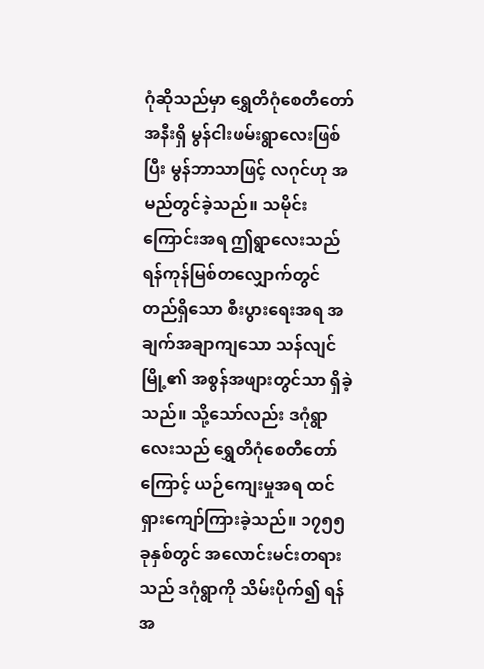ဂုံဆိုသည်မှာ ရွှေတိဂုံစေတီတော်အနီးရှိ မွန်ငါးဖမ်းရွာလေးဖြစ်ပြီး မွန်ဘာသာဖြင့် လဂုင်ဟု အမည်တွင်ခဲ့သည်။ သမိုင်းကြောင်းအရ ဤရွာလေးသည် ရန်ကုန်မြစ်တလျှောက်တွင် တည်ရှိသော စီးပွားရေးအရ အချက်အချာကျသော သန်လျင်မြို့၏ အစွန်အဖျားတွင်သာ ရှိခဲ့သည်။ သို့သော်လည်း ဒဂုံရွာလေးသည် ရွှေတိဂုံစေတီတော်ကြောင့် ယဉ်ကျေးမှုအရ ထင်ရှားကျော်ကြားခဲ့သည်။ ၁၇၅၅ ခုနှစ်တွင် အလောင်းမင်းတရားသည် ဒဂုံရွာကို သိမ်းပိုက်၍ ရန်အ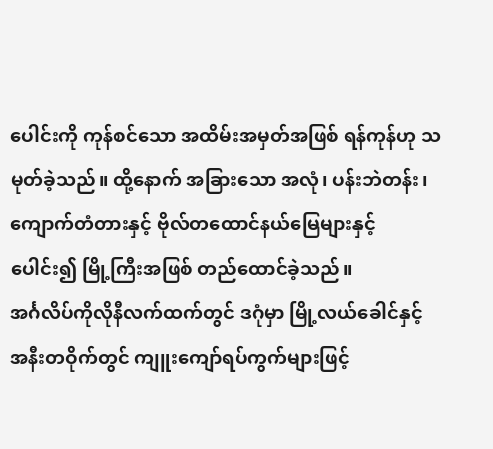ပေါင်းကို ကုန်စင်သော အထိမ်းအမှတ်အဖြစ် ရန်ကုန်ဟု သမုတ်ခဲ့သည်။ ထို့နောက် အခြားသော အလုံ၊ ပန်းဘဲတန်း၊ ကျောက်တံတားနှင့် ဗိုလ်တထောင်နယ်မြေများနှင့် ပေါင်း၍ မြို့ကြီးအဖြစ် တည်ထောင်ခဲ့သည်။
အင်္ဂလိပ်ကိုလိုနီလက်ထက်တွင် ဒဂုံမှာ မြို့လယ်ခေါင်နှင့် အနီးတဝိုက်တွင် ကျူးကျော်ရပ်ကွက်များဖြင့်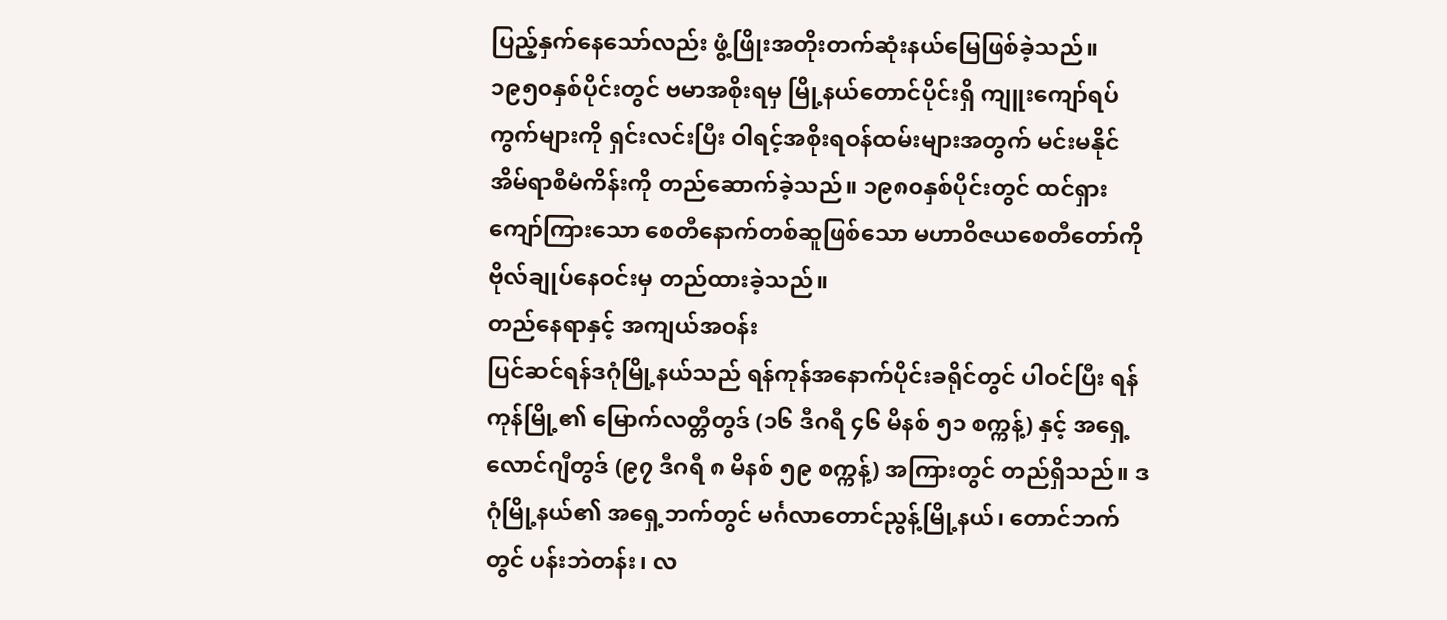ပြည့်နှက်နေသော်လည်း ဖွံ့ဖြိုးအတိုးတက်ဆုံးနယ်မြေဖြစ်ခဲ့သည်။ ၁၉၅၀နှစ်ပိုင်းတွင် ဗမာအစိုးရမှ မြို့နယ်တောင်ပိုင်းရှိ ကျူးကျော်ရပ်ကွက်များကို ရှင်းလင်းပြီး ဝါရင့်အစိုးရဝန်ထမ်းများအတွက် မင်းမနိုင်အိမ်ရာစီမံကိန်းကို တည်ဆောက်ခဲ့သည်။ ၁၉၈၀နှစ်ပိုင်းတွင် ထင်ရှားကျော်ကြားသော စေတီနောက်တစ်ဆူဖြစ်သော မဟာဝိဇယစေတီတော်ကို ဗိုလ်ချုပ်နေဝင်းမှ တည်ထားခဲ့သည်။
တည်နေရာနှင့် အကျယ်အဝန်း
ပြင်ဆင်ရန်ဒဂုံမြို့နယ်သည် ရန်ကုန်အနောက်ပိုင်းခရိုင်တွင် ပါဝင်ပြီး ရန်ကုန်မြို့၏ မြောက်လတ္တီတွဒ် (၁၆ ဒီဂရီ ၄၆ မိနစ် ၅၁ စက္ကန့်) နှင့် အရှေ့လောင်ဂျီတွဒ် (၉၇ ဒီဂရီ ၈ မိနစ် ၅၉ စက္ကန့်) အကြားတွင် တည်ရှိသည်။ ဒဂုံမြို့နယ်၏ အရှေ့ဘက်တွင် မင်္ဂလာတောင်ညွန့်မြို့နယ်၊ တောင်ဘက်တွင် ပန်းဘဲတန်း၊ လ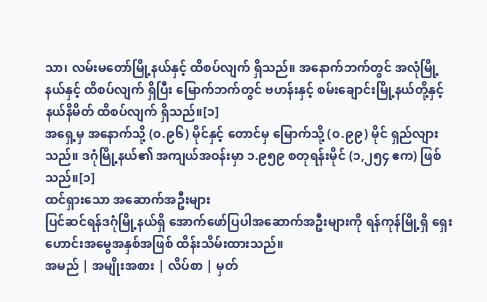သာ၊ လမ်းမတော်မြို့နယ်နှင့် ထိစပ်လျက် ရှိသည်။ အနောက်ဘက်တွင် အလုံမြို့နယ်နှင့် ထိစပ်လျက် ရှိပြီး မြောက်ဘက်တွင် ဗဟန်းနှင့် စမ်းချောင်းမြို့နယ်တို့နှင့် နယ်နိမိတ် ထိစပ်လျက် ရှိသည်။[၁]
အရှေ့မှ အနောက်သို့ (၀.၉၆) မိုင်နှင့် တောင်မှ မြောက်သို့ (၀.၉၉) မိုင် ရှည်လျားသည်။ ဒဂုံမြို့နယ်၏ အကျယ်အဝန်းမှာ ၁.၉၅၉ စတုရန်းမိုင် (၁,၂၅၄ ဧက) ဖြစ်သည်။[၁]
ထင်ရှားသော အဆောက်အဦးများ
ပြင်ဆင်ရန်ဒဂုံမြို့နယ်ရှိ အောက်ဖော်ပြပါအဆောက်အဦးများကို ရန်ကုန်မြို့ရှိ ရှေးဟောင်းအမွေအနှစ်အဖြစ် ထိန်းသိမ်းထားသည်။
အမည် | အမျိုးအစား | လိပ်စာ | မှတ်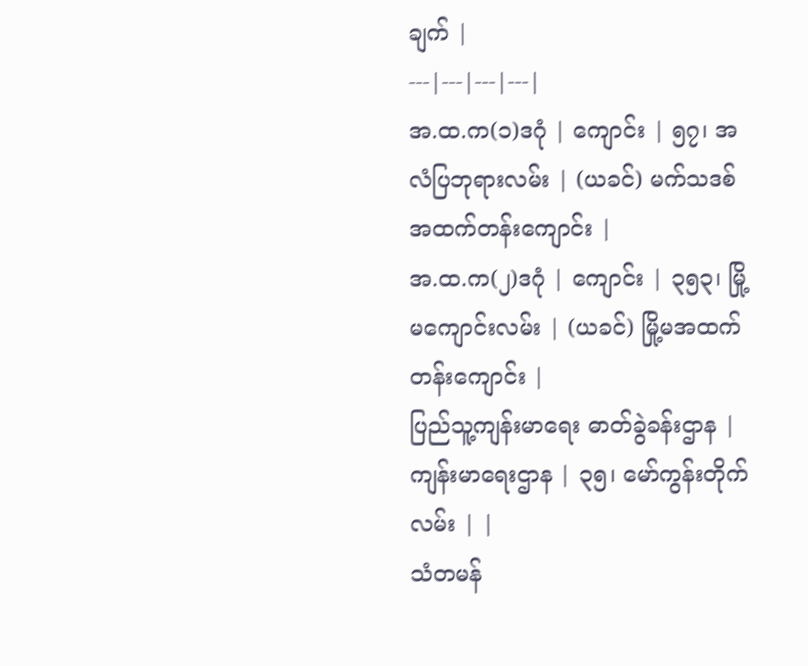ချက် |
---|---|---|---|
အ.ထ.က(၁)ဒဂုံ | ကျောင်း | ၅၇၊ အလံပြဘုရားလမ်း | (ယခင်) မက်သဒစ် အထက်တန်းကျောင်း |
အ.ထ.က(၂)ဒဂုံ | ကျောင်း | ၃၅၃၊ မြို့မကျောင်းလမ်း | (ယခင်) မြို့မအထက်တန်းကျောင်း |
ပြည်သူ့ကျန်းမာရေး ဓာတ်ခွဲခန်းဌာန | ကျန်းမာရေးဌာန | ၃၅၊ မော်ကွန်းတိုက်လမ်း | |
သံတမန်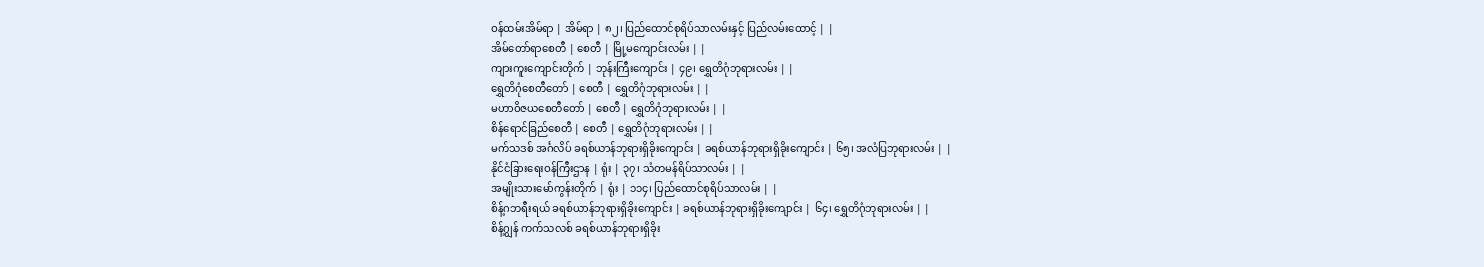ဝန်ထမ်းအိမ်ရာ | အိမ်ရာ | ၈၂၊ ပြည်ထောင်စုရိပ်သာလမ်းနှင့် ပြည်လမ်းထောင့် | |
အိမ်တော်ရာစေတီ | စေတီ | မြို့မကျောင်းလမ်း | |
ကျားကူးကျောင်းတိုက် | ဘုန်းကြီးကျောင်း | ၄၉၊ ရွှေတိဂုံဘုရားလမ်း | |
ရွှေတိဂုံစေတီတော် | စေတီ | ရွှေတိဂုံဘုရားလမ်း | |
မဟာဝိဇယစေတီတော် | စေတီ | ရွှေတိဂုံဘုရားလမ်း | |
စိန်ရောင်ခြည်စေတီ | စေတီ | ရွှေတိဂုံဘုရားလမ်း | |
မက်သဒစ် အင်္ဂလိပ် ခရစ်ယာန်ဘုရားရှိခိုးကျောင်း | ခရစ်ယာန်ဘုရားရှိခိုးကျောင်း | ၆၅၊ အလံပြဘုရားလမ်း | |
နိုင်ငံခြားရေးဝန်ကြီးဌာန | ရုံး | ၃၇၊ သံတမန်ရိပ်သာလမ်း | |
အမျိုးသားမော်ကွန်းတိုက် | ရုံး | ၁၁၄၊ ပြည်ထောင်စုရိပ်သာလမ်း | |
စိန့်ဂဘရီးရယ် ခရစ်ယာန်ဘုရားရှိခိုးကျောင်း | ခရစ်ယာန်ဘုရားရှိခိုးကျောင်း | ၆၄၊ ရွှေတိဂုံဘုရားလမ်း | |
စိန့်ဂျွန် ကက်သလစ် ခရစ်ယာန်ဘုရားရှိခိုး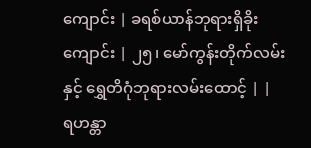ကျောင်း | ခရစ်ယာန်ဘုရားရှိခိုးကျောင်း | ၂၅၊ မော်ကွန်းတိုက်လမ်းနှင့် ရွှေတိဂုံဘုရားလမ်းထောင့် | |
ရဟန္တာ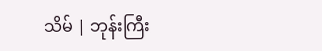သိမ် | ဘုန်းကြီး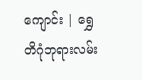ကျောင်း | ရွှေတိဂုံဘုရားလမ်း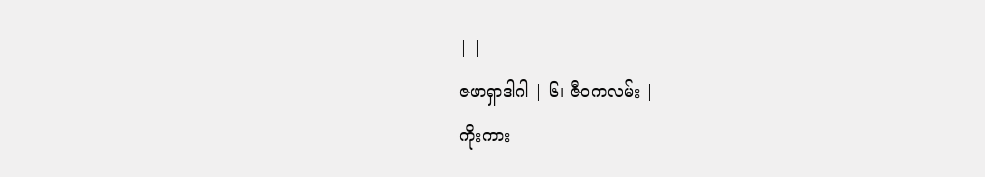| |
ဇဖာရှာဒါဂါ | ၆၊ ဇီဝကလမ်း |
ကိုးကား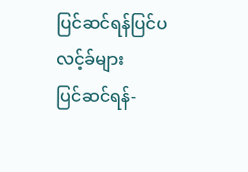ပြင်ဆင်ရန်ပြင်ပလင့်ခ်များ
ပြင်ဆင်ရန်-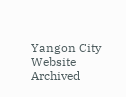Yangon City Website Archived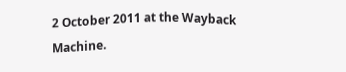2 October 2011 at the Wayback Machine.